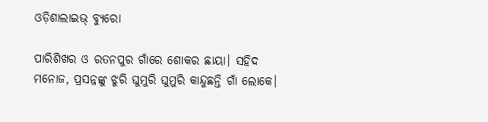ଓଡ଼ିଶାଲାଇଭ୍‌ ବ୍ୟୁରୋ

ପାରିଶିଖର ଓ ରତନପୁର ଗାଁରେ ଶୋକର ଛାୟା। ସହିଦ ମନୋଜ, ପ୍ରସନ୍ନଙ୍କୁ ଝୁରି ଘୁମୁରି ଘୁମୁରି କାନ୍ଦୁଛନ୍ତି ଗାଁ ଲୋକେ।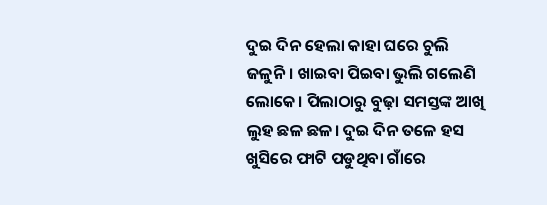ଦୁଇ ଦିନ ହେଲା କାହା ଘରେ ଚୁଲି ଜଳୁନି। ଖାଇବା ପିଇବା ଭୁଲି ଗଲେଣି ଲୋକେ। ପିଲାଠାରୁ ବୁଢ଼ା ସମସ୍ତଙ୍କ ଆଖି ଲୁହ ଛଳ ଛଳ। ଦୁଇ ଦିନ ତଳେ ହସ ଖୁସିରେ ଫାଟି ପଡୁଥିବା ଗାଁରେ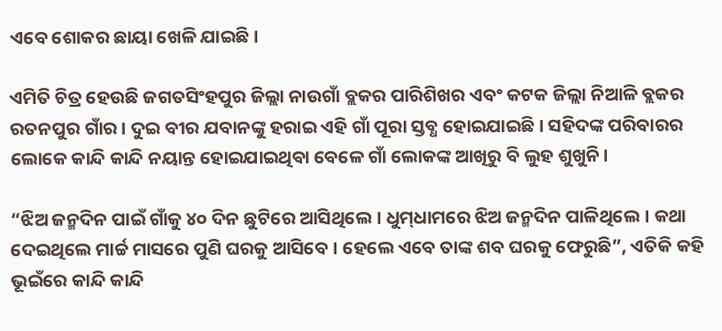ଏବେ ଶୋକର ଛାୟା ଖେଳି ଯାଇଛି।

ଏମିତି ଚିତ୍ର ହେଉଛି ଜଗତସିଂହପୁର ଜିଲ୍ଲା ନାଉଗାଁ ବ୍ଲକର ପାରିଶିଖର ଏବଂ କଟକ ଜିଲ୍ଲା ନିଆଳି ବ୍ଲକର ରତନପୁର ଗାଁର। ଦୁଇ ବୀର ଯବାନଙ୍କୁ ହରାଇ ଏହି ଗାଁ ପୂରା ସ୍ତବ୍ଧ ହୋଇଯାଇଛି। ସହିଦଙ୍କ ପରିବାରର ଲୋକେ କାନ୍ଦି କାନ୍ଦି ନୟାନ୍ତ ହୋଇଯାଇଥିବା ବେଳେ ଗାଁ ଲୋକଙ୍କ ଆଖିରୁ ବି ଲୁହ ଶୁଖୁନି।

“ଝିଅ ଜନ୍ମଦିନ ପାଇଁ ଗାଁକୁ ୪୦ ଦିନ ଛୁଟିରେ ଆସିଥିଲେ। ଧୁମ୍‌ଧାମରେ ଝିଅ ଜନ୍ମଦିନ ପାଳିଥିଲେ। କଥା ଦେଇଥିଲେ ମାର୍ଚ୍ଚ ମାସରେ ପୁଣି ଘରକୁ ଆସିବେ। ହେଲେ ଏବେ ତାଙ୍କ ଶବ ଘରକୁ ଫେରୁଛି”, ଏତିକି କହି ଭୂଇଁରେ କାନ୍ଦି କାନ୍ଦି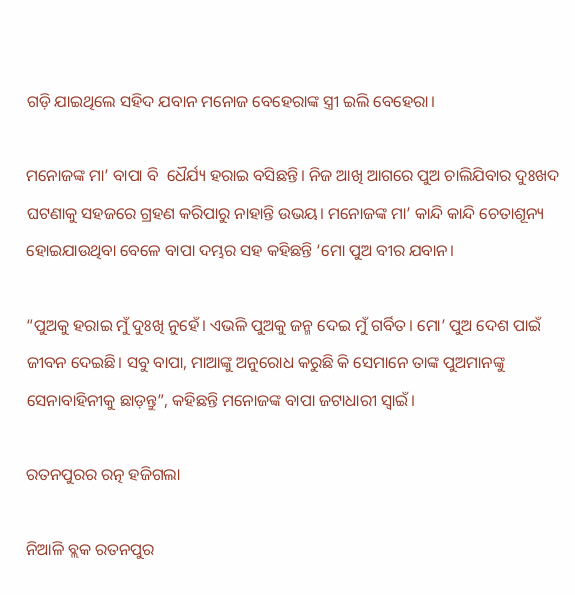ଗଡ଼ି ଯାଇଥିଲେ ସହିଦ ଯବାନ ମନୋଜ ବେହେରାଙ୍କ ସ୍ତ୍ରୀ ଇଲି ବେହେରା।

ମନୋଜଙ୍କ ମା’ ବାପା ବି  ଧୈର୍ଯ୍ୟ ହରାଇ ବସିଛନ୍ତି। ନିଜ ଆଖି ଆଗରେ ପୁଅ ଚାଲିଯିବାର ଦୁଃଖଦ ଘଟଣାକୁ ସହଜରେ ଗ୍ରହଣ କରିପାରୁ ନାହାନ୍ତି ଉଭୟ। ମନୋଜଙ୍କ ମା’ କାନ୍ଦି କାନ୍ଦି ଚେତାଶୂନ୍ୟ ହୋଇଯାଉଥିବା ବେଳେ ବାପା ଦମ୍ଭର ସହ କହିଛନ୍ତି ‘ମୋ ପୁଅ ବୀର ଯବାନ।

“ପୁଅକୁ ହରାଇ ମୁଁ ଦୁଃଖି ନୁହେଁ। ଏଭଳି ପୁଅକୁ ଜନ୍ମ ଦେଇ ମୁଁ ଗର୍ବିତ। ମୋ’ ପୁଅ ଦେଶ ପାଇଁ ଜୀବନ ଦେଇଛି। ସବୁ ବାପା, ମାଆଙ୍କୁ ଅନୁରୋଧ କରୁଛି କି ସେମାନେ ତାଙ୍କ ପୁଅମାନଙ୍କୁ ସେନାବାହିନୀକୁ ଛାଡ଼ନ୍ତୁ”, କହିଛନ୍ତି ମନୋଜଙ୍କ ବାପା ଜଟାଧାରୀ ସ୍ୱାଇଁ।

ରତନପୁରର ରତ୍ନ ହଜିଗଲା

ନିଆଳି ବ୍ଲକ ରତନପୁର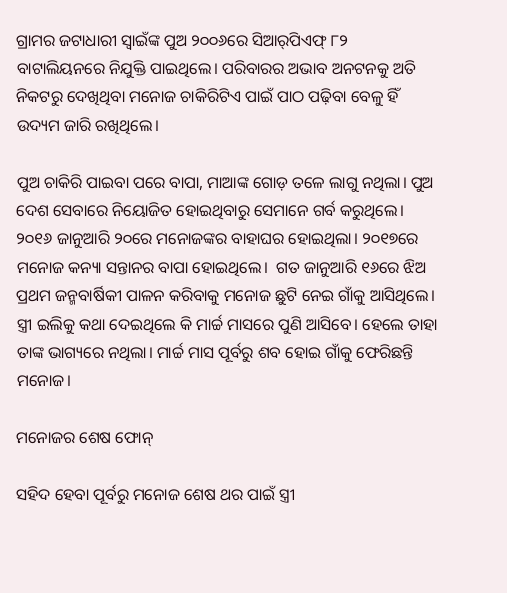ଗ୍ରାମର ଜଟାଧାରୀ ସ୍ୱାଇଁଙ୍କ ପୁଅ ୨୦୦୬ରେ ସିଆର୍‌ପିଏଫ୍‌ ୮୨ ବାଟାଲିୟନରେ ନିଯୁକ୍ତି ପାଇଥିଲେ। ପରିବାରର ଅଭାବ ଅନଟନକୁ ଅତି ନିକଟରୁ ଦେଖିଥିବା ମନୋଜ ଚାକିରିଟିଏ ପାଇଁ ପାଠ ପଢ଼ିବା ବେଳୁ ହିଁ ଉଦ୍ୟମ ଜାରି ରଖିଥିଲେ।

ପୁଅ ଚାକିରି ପାଇବା ପରେ ବାପା, ମାଆଙ୍କ ଗୋଡ଼ ତଳେ ଲାଗୁ ନଥିଲା। ପୁଅ ଦେଶ ସେବାରେ ନିୟୋଜିତ ହୋଇଥିବାରୁ ସେମାନେ ଗର୍ବ କରୁଥିଲେ। ୨୦୧୬ ଜାନୁଆରି ୨୦ରେ ମନୋଜଙ୍କର ବାହାଘର ହୋଇଥିଲା। ୨୦୧୭ରେ ମନୋଜ କନ୍ୟା ସନ୍ତାନର ବାପା ହୋଇଥିଲେ।  ଗତ ଜାନୁଆରି ୧୬ରେ ଝିଅ ପ୍ରଥମ ଜନ୍ମବାର୍ଷିକୀ ପାଳନ କରିବାକୁ ମନୋଜ ଛୁଟି ନେଇ ଗାଁକୁ ଆସିଥିଲେ। ସ୍ତ୍ରୀ ଇଲିକୁ କଥା ଦେଇଥିଲେ କି ମାର୍ଚ୍ଚ ମାସରେ ପୁଣି ଆସିବେ। ହେଲେ ତାହା ତାଙ୍କ ଭାଗ୍ୟରେ ନଥିଲା। ମାର୍ଚ୍ଚ ମାସ ପୂର୍ବରୁ ଶବ ହୋଇ ଗାଁକୁ ଫେରିଛନ୍ତି ମନୋଜ।

ମନୋଜର ଶେଷ ଫୋନ୍

ସହିଦ ହେବା ପୂର୍ବରୁ ମନୋଜ ଶେଷ ଥର ପାଇଁ ସ୍ତ୍ରୀ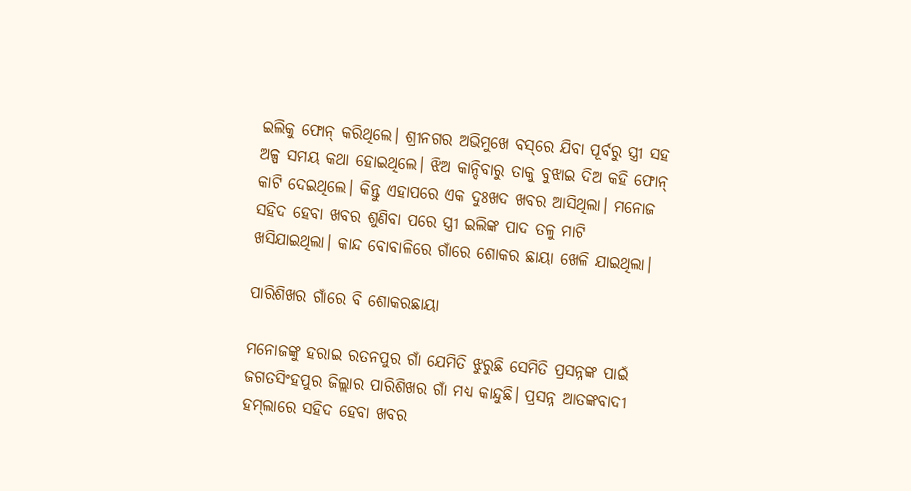ଇଲିକୁ ଫୋନ୍ କରିଥିଲେ। ଶ୍ରୀନଗର ଅଭିମୁଖେ ବସ୍‌ରେ ଯିବା ପୂର୍ବରୁ ସ୍ତ୍ରୀ ସହ ଅଳ୍ପ ସମୟ କଥା ହୋଇଥିଲେ। ଝିଅ କାନ୍ଦିବାରୁ ତାକୁ ବୁଝାଇ ଦିଅ କହି ଫୋନ୍ କାଟି ଦେଇଥିଲେ। କିନ୍ତୁ ଏହାପରେ ଏକ ଦୁଃଖଦ ଖବର ଆସିଥିଲା। ମନୋଜ ସହିଦ ହେବା ଖବର ଶୁଣିବା ପରେ ସ୍ତ୍ରୀ ଇଲିଙ୍କ ପାଦ ତଳୁ ମାଟି ଖସିଯାଇଥିଲା। କାନ୍ଦ ବୋବାଳିରେ ଗାଁରେ ଶୋକର ଛାୟା ଖେଳି ଯାଇଥିଲା।

ପାରିଶିଖର ଗାଁରେ ବି ଶୋକରଛାୟା

ମନୋଜଙ୍କୁ ହରାଇ ରତନପୁର ଗାଁ ଯେମିତି ଝୁରୁଛି ସେମିତି ପ୍ରସନ୍ନଙ୍କ ପାଇଁ ଜଗତସିଂହପୁର ଜିଲ୍ଲାର ପାରିଶିଖର ଗାଁ ମଧ୍ୟ କାନ୍ଦୁଛି। ପ୍ରସନ୍ନ ଆତଙ୍କବାଦୀ ହମ୍‌ଲାରେ ସହିଦ ହେବା ଖବର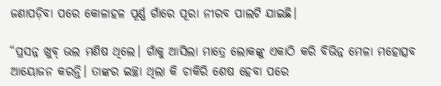ଜଣାପଡ଼ିବା ପରେ କୋଳାହଳ ପୂର୍ଣ୍ଣ ଗାଁରେ ପୂରା ନୀରବ ପାଲଟି ଯାଇଛି।

“ପ୍ରସନ୍ନ ଖୁବ୍ ଭଲ ମଣିଷ ଥିଲେ। ଗାଁକୁ ଆସିଲା ମାତ୍ରେ ଲୋକଙ୍କୁ ଏକାଠି କରି ବିଭିନ୍ନ ମେଳା ମହୋତ୍ସବ ଆୟୋଜନ କରନ୍ତି। ତାଙ୍କର ଇଚ୍ଛା ଥିଲା କି ଚାକିରି ଶେଷ ହେବା ପରେ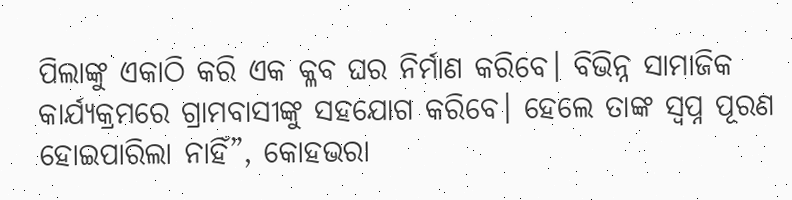ପିଲାଙ୍କୁ ଏକାଠି କରି ଏକ କ୍ଳବ ଘର ନିର୍ମାଣ କରିବେ। ବିଭିନ୍ନ ସାମାଜିକ କାର୍ଯ୍ୟକ୍ରମରେ ଗ୍ରାମବାସୀଙ୍କୁ ସହଯୋଗ କରିବେ। ହେଲେ ତାଙ୍କ ସ୍ୱପ୍ନ ପୂରଣ ହୋଇପାରିଲା ନାହିଁ”, କୋହଭରା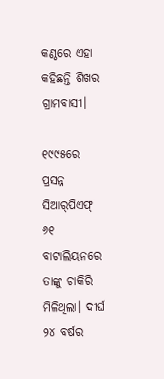କଣ୍ଠରେ ଏହା କହିଛନ୍ତି ଶିଖର ଗ୍ରାମବାସୀ।

୧୯୯୫ରେ ପ୍ରସନ୍ନ ସିଆର୍‌ପିଏଫ୍ ୬୧ ବାଟାଲିୟନରେ ତାଙ୍କୁ ଚାକିରି ମିଳିଥିଲା। ଦୀର୍ଘ ୨୪ ବର୍ଷର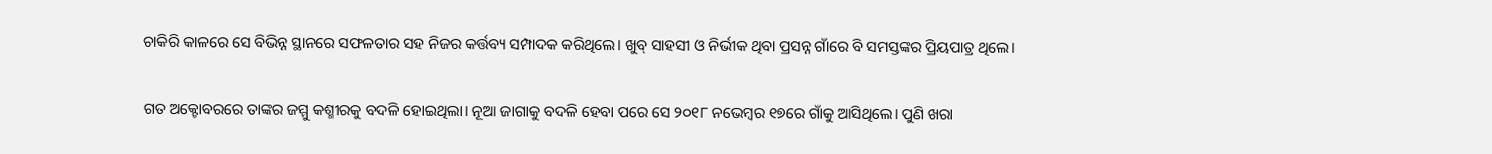ଚାକିରି କାଳରେ ସେ ବିଭିନ୍ନ ସ୍ଥାନରେ ସଫଳତାର ସହ ନିଜର କର୍ତ୍ତବ୍ୟ ସମ୍ପାଦକ କରିଥିଲେ। ଖୁବ୍‌ ସାହସୀ ଓ ନିର୍ଭୀକ ଥିବା ପ୍ରସନ୍ନ ଗାଁରେ ବି ସମସ୍ତଙ୍କର ପ୍ରିୟପାତ୍ର ଥିଲେ।

ଗତ ଅକ୍ଟୋବରରେ ତାଙ୍କର ଜମ୍ମୁ କଶ୍ମୀରକୁ ବଦଳି ହୋଇଥିଲା। ନୂଆ ଜାଗାକୁ ବଦଳି ହେବା ପରେ ସେ ୨୦୧୮ ନଭେମ୍ବର ୧୭ରେ ଗାଁକୁ ଆସିଥିଲେ। ପୁଣି ଖରା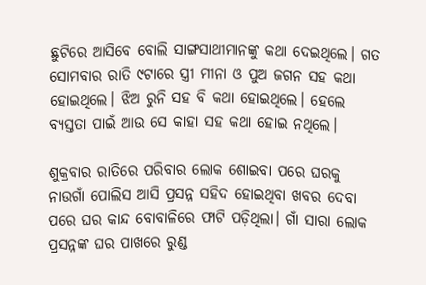ଛୁଟିରେ ଆସିବେ ବୋଲି ସାଙ୍ଗସାଥୀମାନଙ୍କୁ କଥା ଦେଇଥିଲେ। ଗତ ସୋମବାର ରାତି ୯ଟାରେ ସ୍ତ୍ରୀ ମୀନା ଓ ପୁଅ ଜଗନ ସହ କଥା ହୋଇଥିଲେ। ଝିଅ ରୁନି ସହ ବି କଥା ହୋଇଥିଲେ। ହେଲେ ବ୍ୟସ୍ତତା ପାଇଁ ଆଉ ସେ କାହା ସହ କଥା ହୋଇ ନଥିଲେ।

ଶୁକ୍ରବାର ରାତିରେ ପରିବାର ଲୋକ ଶୋଇବା ପରେ ଘରକୁ ନାଉଗାଁ ପୋଲିସ ଆସି ପ୍ରସନ୍ନ ସହିଦ ହୋଇଥିବା ଖବର ଦେବା ପରେ ଘର କାନ୍ଦ ବୋବାଳିରେ ଫାଟି ପଡ଼ିଥିଲା। ଗାଁ ସାରା ଲୋକ ପ୍ରସନ୍ନଙ୍କ ଘର ପାଖରେ ରୁଣ୍ଡ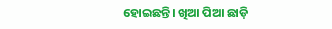ହୋଇଛନ୍ତି। ଖିଆ ପିଆ ଛାଡ଼ି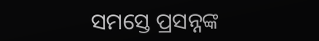ସମସ୍ତେ ପ୍ରସନ୍ନଙ୍କ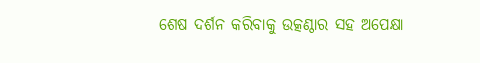ଶେଷ ଦର୍ଶନ କରିବାକୁ ଉତ୍କଣ୍ଠାର ସହ ଅପେକ୍ଷା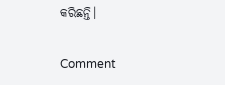କରିଛନ୍ତି।

Comment